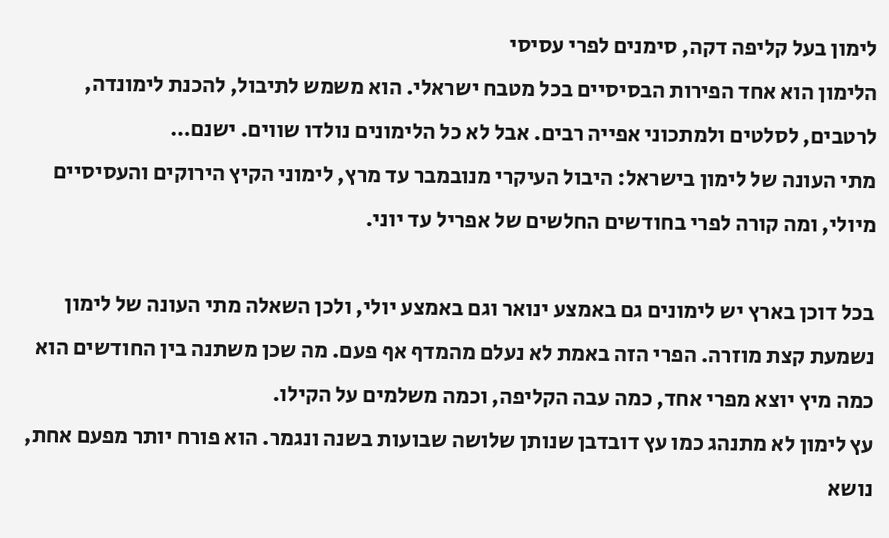לימון בעל קליפה דקה, סימנים לפרי עסיסי
הלימון הוא אחד הפירות הבסיסיים בכל מטבח ישראלי. הוא משמש לתיבול, להכנת לימונדה, לרטבים, לסלטים ולמתכוני אפייה רבים. אבל לא כל הלימונים נולדו שווים. ישנם…
מתי העונה של לימון בישראל: היבול העיקרי מנובמבר עד מרץ, לימוני הקיץ הירוקים והעסיסיים מיולי, ומה קורה לפרי בחודשים החלשים של אפריל עד יוני.

בכל דוכן בארץ יש לימונים גם באמצע ינואר וגם באמצע יולי, ולכן השאלה מתי העונה של לימון נשמעת קצת מוזרה. הפרי הזה באמת לא נעלם מהמדף אף פעם. מה שכן משתנה בין החודשים הוא כמה מיץ יוצא מפרי אחד, כמה עבה הקליפה, וכמה משלמים על הקילו.
עץ לימון לא מתנהג כמו עץ דובדבן שנותן שלושה שבועות בשנה ונגמר. הוא פורח יותר מפעם אחת, נושא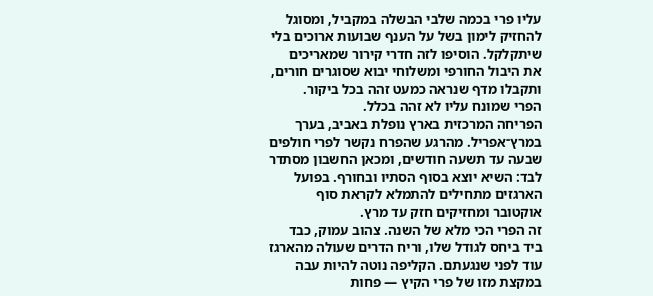עליו פרי בכמה שלבי הבשלה במקביל, ומסוגל להחזיק לימון בשל על הענף שבועות ארוכים בלי שיתקלקל. הוסיפו לזה חדרי קירור שמאריכים את היבול החורפי ומשלוחי יבוא שסוגרים חורים, ותקבלו מדף שנראה כמעט זהה בכל ביקור.
הפרי שמונח עליו לא זהה בכלל.
הפריחה המרכזית בארץ נופלת באביב, בערך במרץ־אפריל. מהרגע שהפרח נקשר לפרי חולפים שבעה עד תשעה חודשים, ומכאן החשבון מסתדר לבד: השיא יוצא בסוף הסתיו ובחורף. בפועל הארגזים מתחילים להתמלא לקראת סוף אוקטובר ומחזיקים חזק עד מרץ.
זה הפרי הכי מלא של השנה. צהוב עמוק, כבד ביד ביחס לגודל שלו, וריח הדרים שעולה מהארגז עוד לפני שנגעתם. הקליפה נוטה להיות עבה במקצת מזו של פרי הקיץ — פחות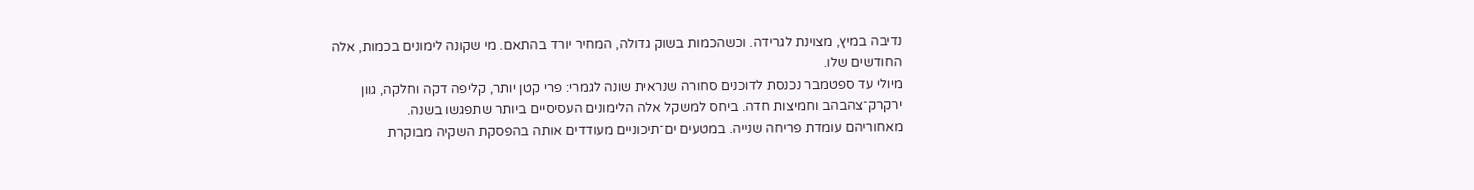נדיבה במיץ, מצוינת לגרידה. וכשהכמות בשוק גדולה, המחיר יורד בהתאם. מי שקונה לימונים בכמות, אלה החודשים שלו.
מיולי עד ספטמבר נכנסת לדוכנים סחורה שנראית שונה לגמרי: פרי קטן יותר, קליפה דקה וחלקה, גוון ירקרק־צהבהב וחמיצות חדה. ביחס למשקל אלה הלימונים העסיסיים ביותר שתפגשו בשנה.
מאחוריהם עומדת פריחה שנייה. במטעים ים־תיכוניים מעודדים אותה בהפסקת השקיה מבוקרת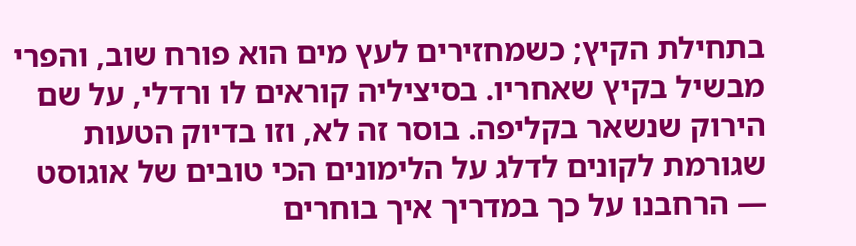בתחילת הקיץ; כשמחזירים לעץ מים הוא פורח שוב, והפרי מבשיל בקיץ שאחריו. בסיציליה קוראים לו ורדלי, על שם הירוק שנשאר בקליפה. בוסר זה לא, וזו בדיוק הטעות שגורמת לקונים לדלג על הלימונים הכי טובים של אוגוסט — הרחבנו על כך במדריך איך בוחרים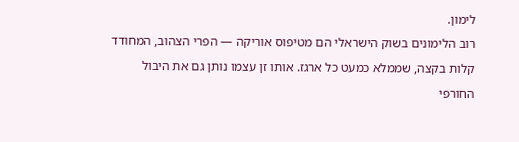לימון.
רוב הלימונים בשוק הישראלי הם מטיפוס אוריקה — הפרי הצהוב, המחודד קלות בקצה, שממלא כמעט כל ארגז. אותו זן עצמו נותן גם את היבול החורפי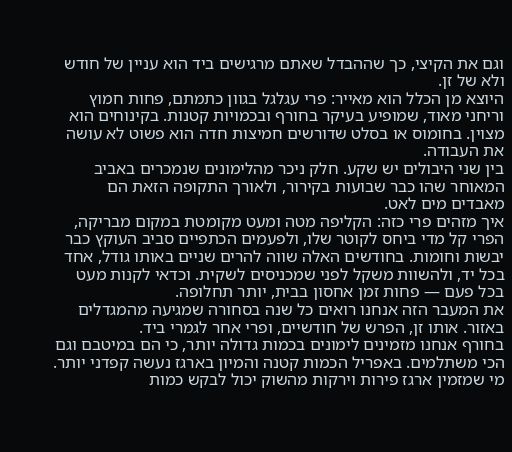וגם את הקיצי, כך שההבדל שאתם מרגישים ביד הוא עניין של חודש ולא של זן.
היוצא מן הכלל הוא מאייר: פרי עגלגל בגוון כתמתם, פחות חמוץ וריחני מאוד, שמופיע בעיקר בחורף ובכמויות קטנות. בקינוחים הוא מצוין. בחומוס או בסלט שדורשים חמיצות חדה הוא פשוט לא עושה את העבודה.
בין שני היבולים יש שקע. חלק ניכר מהלימונים שנמכרים באביב המאוחר שהו כבר שבועות בקירור, ולאורך התקופה הזאת הם מאבדים מים לאט.
איך מזהים פרי כזה: הקליפה מטה ומעט מקומטת במקום מבריקה, הפרי קל מדי ביחס לקוטר שלו, ולפעמים הכתפיים סביב העוקץ כבר יבשות וחומות. בחודשים האלה שווה להרים שניים באותו גודל, אחד בכל יד, ולהשוות משקל לפני שמכניסים לשקית. וכדאי לקנות מעט בכל פעם — פחות זמן אחסון בבית, יותר תחלופה.
את המעבר הזה אנחנו רואים כל שנה בסחורה שמגיעה מהמגדלים באזור. אותו זן, הפרש של חודשיים, ופרי אחר לגמרי ביד.
בחורף אנחנו מזמינים לימונים בכמות גדולה יותר, כי הם במיטבם וגם הכי משתלמים. באפריל הכמות קטנה והמיון בארגז נעשה קפדני יותר. מי שמזמין ארגז פירות וירקות מהשוק יכול לבקש כמות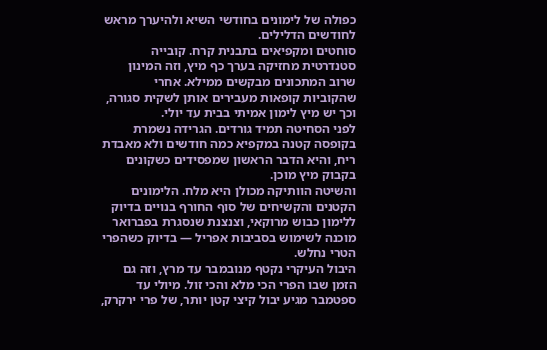כפולה של לימונים בחודשי השיא ולהיערך מראש לחודשים הדלילים.
סוחטים ומקפיאים בתבנית קרח. קובייה סטנדרטית מחזיקה בערך כף מיץ, וזה המינון שרוב המתכונים מבקשים ממילא. אחרי שהקוביות קופאות מעבירים אותן לשקית סגורה, וכך יש מיץ לימון אמיתי בבית עד יולי.
לפני הסחיטה תמיד גורדים. הגרידה נשמרת בקופסה קטנה במקפיא כמה חודשים ולא מאבדת ריח, והיא הדבר הראשון שמפסידים כשקונים בקבוק מיץ מוכן.
והשיטה הוותיקה מכולן היא מלח. הלימונים הקטנים והקשיחים של סוף החורף בנויים בדיוק ללימון כבוש מרוקאי, וצנצנת שנסגרת בפברואר מוכנה לשימוש בסביבות אפריל — בדיוק כשהפרי הטרי נחלש.
היבול העיקרי נקטף מנובמבר עד מרץ, וזה גם הזמן שבו הפרי הכי מלא והכי זול. מיולי עד ספטמבר מגיע יבול קיצי קטן יותר, של פרי ירקרק,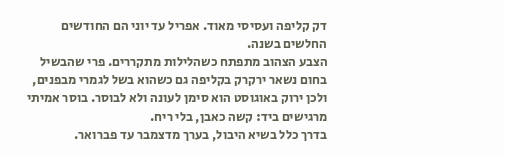דק קליפה ועסיסי מאוד. אפריל עד יוני הם החודשים החלשים בשנה.
הצבע הצהוב מתפתח כשהלילות מתקררים. פרי שהבשיל בחום נשאר ירקרק בקליפה גם כשהוא בשל לגמרי מבפנים, ולכן ירוק באוגוסט הוא סימן לעונה ולא לבוסר. בוסר אמיתי מרגישים ביד: קשה כאבן, בלי ריח.
בדרך כלל בשיא היבול, בערך מדצמבר עד פברואר.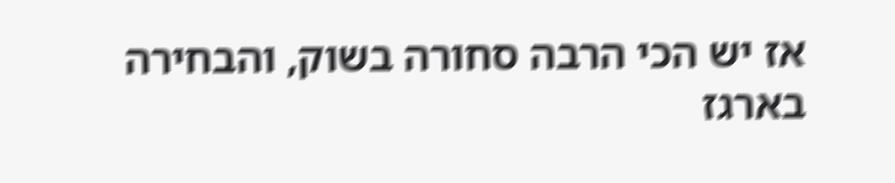אז יש הכי הרבה סחורה בשוק, והבחירה בארגז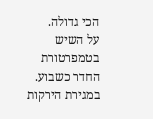הכי גדולה.
על השיש בטמפרטורת החדר כשבוע. במגירת הירקות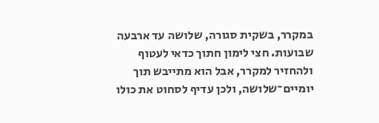במקרר, בשקית סגורה, שלושה עד ארבעה שבועות. חצי לימון חתוך כדאי לעטוף ולהחזיר למקרר, אבל הוא מתייבש תוך יומיים־שלושה, ולכן עדיף לסחוט את כולו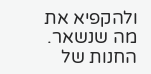ולהקפיא את מה שנשאר.
החנות של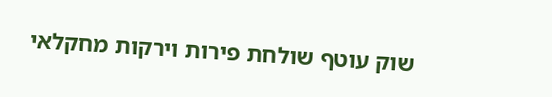שוק עוטף שולחת פירות וירקות מחקלאי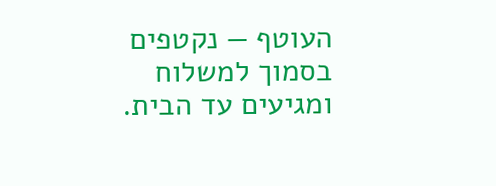העוטף — נקטפים בסמוך למשלוח ומגיעים עד הבית.